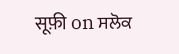सूफ़ी on ਸਲੋਕ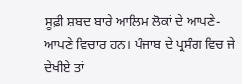ਸੂਫ਼ੀ ਸ਼ਬਦ ਬਾਰੇ ਆਲਿਮ ਲੋਕਾਂ ਦੇ ਆਪਣੇ-ਆਪਣੇ ਵਿਚਾਰ ਹਨ। ਪੰਜਾਬ ਦੇ ਪ੍ਰਸੰਗ ਵਿਚ ਜੇ ਦੇਖੀਏ ਤਾਂ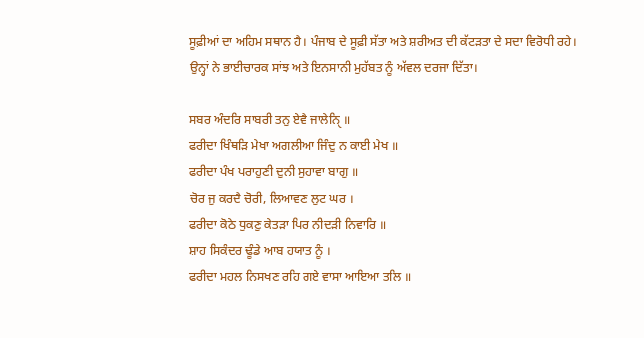ਸੂਫ਼ੀਆਂ ਦਾ ਅਹਿਮ ਸਥਾਨ ਹੈ। ਪੰਜਾਬ ਦੇ ਸੂਫ਼ੀ ਸੱਤਾ ਅਤੇ ਸ਼ਰੀਅਤ ਦੀ ਕੱਟੜਤਾ ਦੇ ਸਦਾ ਵਿਰੋਧੀ ਰਹੇ। ਉਨ੍ਹਾਂ ਨੇ ਭਾਈਚਾਰਕ ਸਾਂਝ ਅਤੇ ਇਨਸਾਨੀ ਮੁਹੱਬਤ ਨੂੰ ਅੱਵਲ ਦਰਜਾ ਦਿੱਤਾ।

ਸਬਰ ਅੰਦਰਿ ਸਾਬਰੀ ਤਨੁ ਏਵੈ ਜਾਲੇਨੑਿ ॥
ਫਰੀਦਾ ਖਿੰਥੜਿ ਮੇਖਾ ਅਗਲੀਆ ਜਿੰਦੁ ਨ ਕਾਈ ਮੇਖ ॥
ਫਰੀਦਾ ਪੰਖ ਪਰਾਹੁਣੀ ਦੁਨੀ ਸੁਹਾਵਾ ਬਾਗੁ ॥
ਚੋਰ ਜੁ ਕਰਦੈ ਚੋਰੀ, ਲਿਆਵਣ ਲੁਟ ਘਰ ।
ਫਰੀਦਾ ਕੋਠੇ ਧੁਕਣੁ ਕੇਤੜਾ ਪਿਰ ਨੀਦੜੀ ਨਿਵਾਰਿ ॥
ਸ਼ਾਹ ਸਿਕੰਦਰ ਢੂੰਡੇ ਆਬ ਹਯਾਤ ਨੂੰ ।
ਫਰੀਦਾ ਮਹਲ ਨਿਸਖਣ ਰਹਿ ਗਏ ਵਾਸਾ ਆਇਆ ਤਲਿ ॥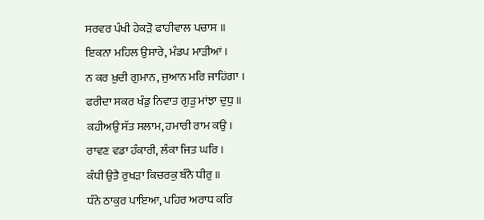ਸਰਵਰ ਪੰਖੀ ਹੇਕੜੋ ਫਾਹੀਵਾਲ ਪਚਾਸ ॥
ਇਕਨਾ ਮਹਿਲ ਉਸਾਰੇ, ਮੰਡਪ ਮਾੜੀਆਂ ।
ਨ ਕਰ ਖ਼ੁਦੀ ਗੁਮਾਨ, ਜੁਆਨ ਮਰਿ ਜਾਹਿਂਗਾ ।
ਫਰੀਦਾ ਸਕਰ ਖੰਡੁ ਨਿਵਾਤ ਗੁੜੁ ਮਾਂਝਾ ਦੁਧੁ ॥
ਕਹੀਅਉ ਸੱਤ ਸਲਾਮ, ਹਮਾਰੀ ਰਾਮ ਕਉ ।
ਰਾਵਣ ਵਡਾ ਹੰਕਾਰੀ, ਲੰਕਾ ਜਿਤ ਘਰਿ ।
ਕੰਧੀ ਉਤੈ ਰੁਖੜਾ ਕਿਚਰਕੁ ਬੰਨੈ ਧੀਰੁ ॥
ਧੰਨੇ ਠਾਕੁਰ ਪਾਇਆ, ਪਹਿਰ ਅਰਾਧ ਕਰਿ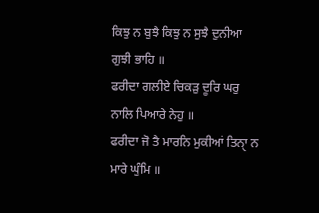ਕਿਝੁ ਨ ਬੁਝੈ ਕਿਝੁ ਨ ਸੁਝੈ ਦੁਨੀਆ ਗੁਝੀ ਭਾਹਿ ॥
ਫਰੀਦਾ ਗਲੀਏ ਚਿਕੜੁ ਦੂਰਿ ਘਰੁ ਨਾਲਿ ਪਿਆਰੇ ਨੇਹੁ ॥
ਫਰੀਦਾ ਜੋ ਤੈ ਮਾਰਨਿ ਮੁਕੀਆਂ ਤਿਨੑਾ ਨ ਮਾਰੇ ਘੁੰਮਿ ॥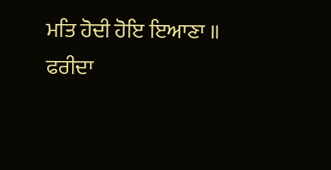ਮਤਿ ਹੋਦੀ ਹੋਇ ਇਆਣਾ ॥
ਫਰੀਦਾ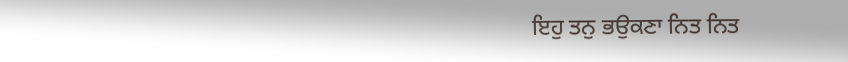ਇਹੁ ਤਨੁ ਭਉਕਣਾ ਨਿਤ ਨਿਤ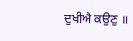ਦੁਖੀਐ ਕਉਣੁ ॥